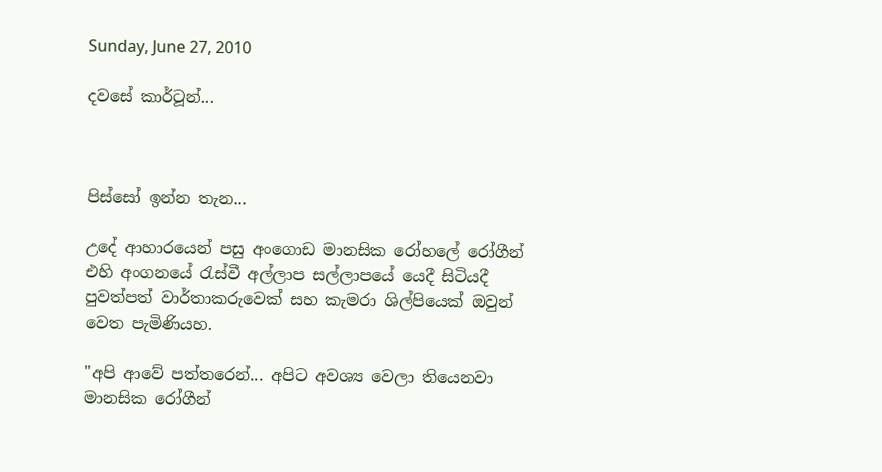Sunday, June 27, 2010

දවසේ කාර්ටූන්...



පිස්සෝ ඉන්න තැන...

උදේ ආහාරයෙන් පසු අංගොඩ මානසික රෝහලේ රෝගීන් එහි අංගනයේ රැස්වී අල්ලාප සල්ලාපයේ යෙදී සිටියදී පුවත්පත් වාර්තාකරුවෙක් සහ කැමරා ශිල්පියෙක් ඔවුන් වෙත පැමිණියහ.

"අපි ආවේ පත්තරෙන්... අපිට අවශ්‍ය වෙලා තියෙනවා මානසික රෝගීන්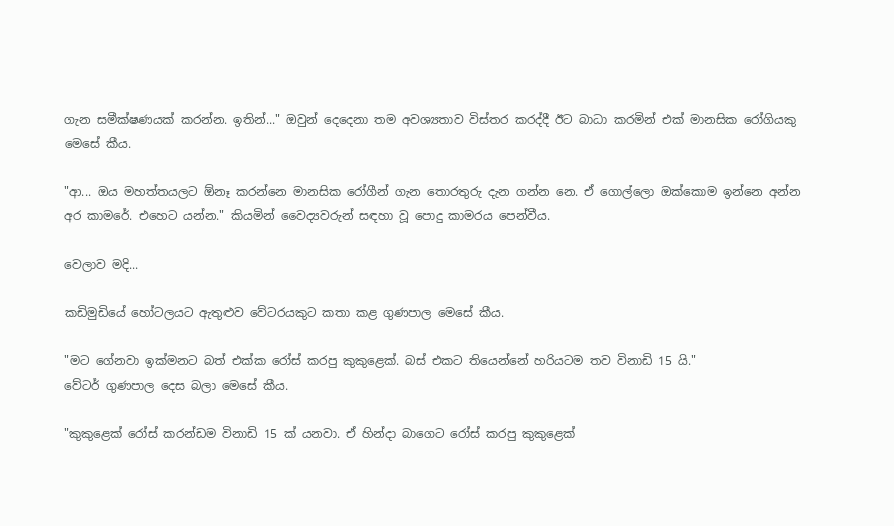ගැන සමීක්ෂණයක් කරන්න. ඉතින්..." ඔවුන් දෙදෙනා තම අවශ්‍යතාව විස්තර කරද්දී ඊට බාධා කරමින් එක් මානසික රෝගියකු මෙසේ කීය.

"ආ... ඔය මහත්තයලට ඕනෑ කරන්නෙ මානසික රෝගීන් ගැන තොරතුරු දැන ගන්න නෙ. ඒ ගොල්ලො ඔක්කොම ඉන්නෙ අන්න අර කාමරේ. එහෙට යන්න." කියමින් වෛද්‍යවරුන් සඳහා වූ පොදු කාමරය පෙන්වීය.

වෙලාව මදි...

කඩිමුඩියේ හෝටලයට ඇතුළුව වේටරයකුට කතා කළ ගුණපාල මෙසේ කීය.

"මට ගේනවා ඉක්මනට බත් එක්ක රෝස් කරපු කුකුළෙක්. බස් එකට තියෙන්නේ හරියටම තව විනාඩි 15 යි."
වේටර් ගුණපාල දෙස බලා මෙසේ කීය.

"කුකුළෙක් රෝස් කරන්ඩම විනාඩි 15 ක් යනවා. ඒ හින්දා බාගෙට රෝස් කරපු කුකුළෙක්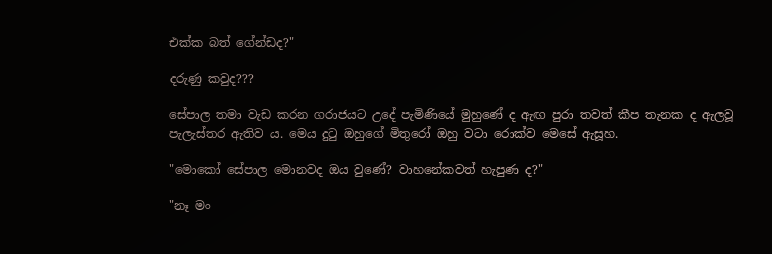එක්ක බත් ගේන්ඩද?"

දරුණු කවුද???

සේපාල තමා වැඩ කරන ගරාජයට උදේ පැමිණියේ මුහුණේ ද ඇඟ පුරා තවත් කීප තැනක ද ඇලවූ පැලැස්තර ඇතිව ය. මෙය දුටු ඔහුගේ මිතුරෝ ඔහු වටා රොක්ව මෙසේ ඇසූහ.

"මොකෝ සේපාල මොනවද ඔය වුණේ? වාහනේකවත් හැපුණ ද?"

"නෑ මං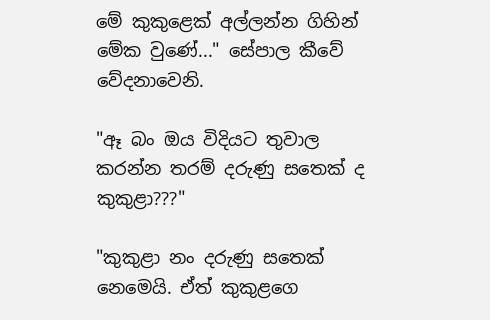මේ කුකුළෙක් අල්ලන්න ගිහින් මේක වුණේ..." සේපාල කීවේ වේදනාවෙනි.

"ඈ බං ඔය විදියට තුවාල කරන්න තරම් දරුණු සතෙක් ද කුකුළා???"

"කුකුළා නං දරුණු සතෙක් නෙමෙයි. ඒත් කුකුළගෙ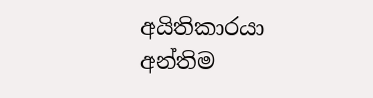අයිතිකාරයා අන්තිම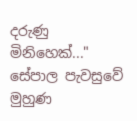දරුණු මිනිහෙක්..." සේපාල පැවසුවේ මුහුණ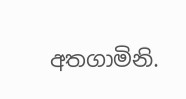අතගාමිනි.